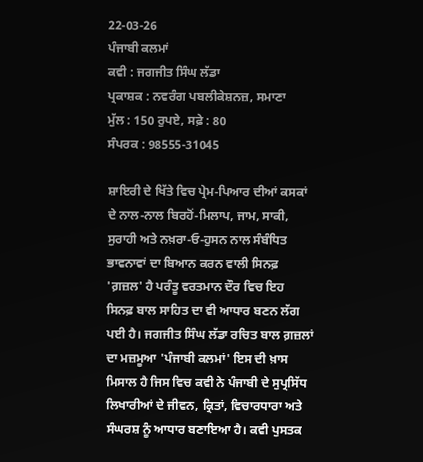22-03-26
ਪੰਜਾਬੀ ਕਲਮਾਂ
ਕਵੀ : ਜਗਜੀਤ ਸਿੰਘ ਲੱਡਾ
ਪ੍ਰਕਾਸ਼ਕ : ਨਵਰੰਗ ਪਬਲੀਕੇਸ਼ਨਜ਼, ਸਮਾਣਾ
ਮੁੱਲ : 150 ਰੁਪਏ, ਸਫ਼ੇ : 80
ਸੰਪਰਕ : 98555-31045

ਸ਼ਾਇਰੀ ਦੇ ਖਿੱਤੇ ਵਿਚ ਪ੍ਰੇਮ-ਪਿਆਰ ਦੀਆਂ ਕਸਕਾਂ ਦੇ ਨਾਲ-ਨਾਲ ਬਿਰਹੋਂ-ਮਿਲਾਪ, ਜਾਮ, ਸਾਕੀ, ਸੁਰਾਹੀ ਅਤੇ ਨਖ਼ਰਾ-ਓ-ਹੁਸਨ ਨਾਲ ਸੰਬੰਧਿਤ ਭਾਵਨਾਵਾਂ ਦਾ ਬਿਆਨ ਕਰਨ ਵਾਲੀ ਸਿਨਫ਼ 'ਗ਼ਜ਼ਲ' ਹੈ ਪਰੰਤੂ ਵਰਤਮਾਨ ਦੌਰ ਵਿਚ ਇਹ ਸਿਨਫ਼ ਬਾਲ ਸਾਹਿਤ ਦਾ ਵੀ ਆਧਾਰ ਬਣਨ ਲੱਗ ਪਈ ਹੈ। ਜਗਜੀਤ ਸਿੰਘ ਲੱਡਾ ਰਚਿਤ ਬਾਲ ਗ਼ਜ਼ਲਾਂ ਦਾ ਮਜ਼ਮੂਆ 'ਪੰਜਾਬੀ ਕਲਮਾਂ' ਇਸ ਦੀ ਖ਼ਾਸ ਮਿਸਾਲ ਹੈ ਜਿਸ ਵਿਚ ਕਵੀ ਨੇ ਪੰਜਾਬੀ ਦੇ ਸੁਪ੍ਰਸਿੱਧ ਲਿਖਾਰੀਆਂ ਦੇ ਜੀਵਨ, ਕ੍ਰਿਤਾਂ, ਵਿਚਾਰਧਾਰਾ ਅਤੇ ਸੰਘਰਸ਼ ਨੂੰ ਆਧਾਰ ਬਣਾਇਆ ਹੈ। ਕਵੀ ਪੁਸਤਕ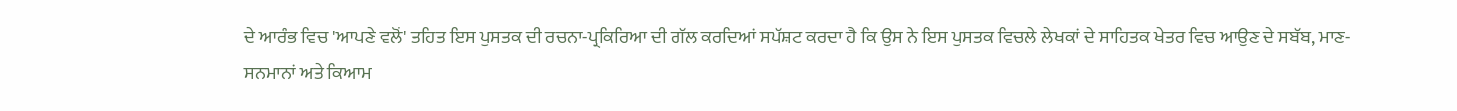ਦੇ ਆਰੰਭ ਵਿਚ 'ਆਪਣੇ ਵਲੋਂ' ਤਹਿਤ ਇਸ ਪੁਸਤਕ ਦੀ ਰਚਨਾ-ਪ੍ਰਕਿਰਿਆ ਦੀ ਗੱਲ ਕਰਦਿਆਂ ਸਪੱਸ਼ਟ ਕਰਦਾ ਹੈ ਕਿ ਉਸ ਨੇ ਇਸ ਪੁਸਤਕ ਵਿਚਲੇ ਲੇਖਕਾਂ ਦੇ ਸਾਹਿਤਕ ਖੇਤਰ ਵਿਚ ਆਉਣ ਦੇ ਸਬੱਬ, ਮਾਣ-ਸਨਮਾਨਾਂ ਅਤੇ ਕਿਆਮ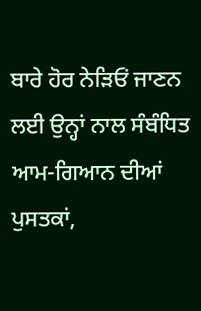ਬਾਰੇ ਹੋਰ ਨੇੜਿਓਂ ਜਾਣਨ ਲਈ ਉਨ੍ਹਾਂ ਨਾਲ ਸੰਬੰਧਿਤ ਆਮ-ਗਿਆਨ ਦੀਆਂ ਪੁਸਤਕਾਂ,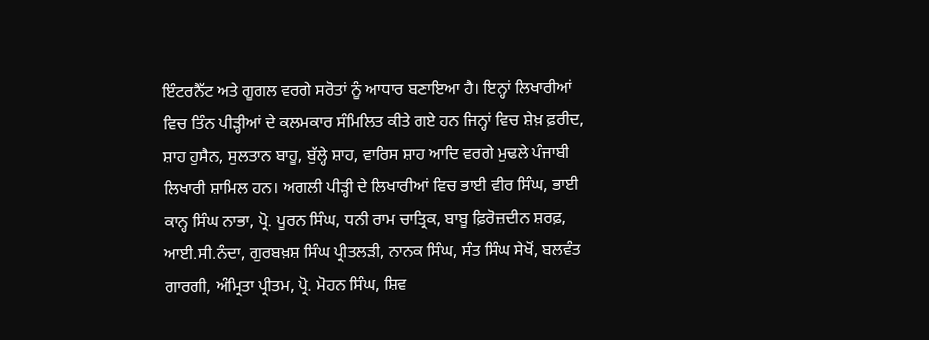ਇੰਟਰਨੈੱਟ ਅਤੇ ਗੂਗਲ ਵਰਗੇ ਸਰੋਤਾਂ ਨੂੰ ਆਧਾਰ ਬਣਾਇਆ ਹੈ। ਇਨ੍ਹਾਂ ਲਿਖਾਰੀਆਂ ਵਿਚ ਤਿੰਨ ਪੀੜ੍ਹੀਆਂ ਦੇ ਕਲਮਕਾਰ ਸੰਮਿਲਿਤ ਕੀਤੇ ਗਏ ਹਨ ਜਿਨ੍ਹਾਂ ਵਿਚ ਸ਼ੇਖ਼ ਫ਼ਰੀਦ, ਸ਼ਾਹ ਹੁਸੈਨ, ਸੁਲਤਾਨ ਬਾਹੂ, ਬੁੱਲ੍ਹੇ ਸ਼ਾਹ, ਵਾਰਿਸ ਸ਼ਾਹ ਆਦਿ ਵਰਗੇ ਮੁਢਲੇ ਪੰਜਾਬੀ ਲਿਖਾਰੀ ਸ਼ਾਮਿਲ ਹਨ। ਅਗਲੀ ਪੀੜ੍ਹੀ ਦੇ ਲਿਖਾਰੀਆਂ ਵਿਚ ਭਾਈ ਵੀਰ ਸਿੰਘ, ਭਾਈ ਕਾਨ੍ਹ ਸਿੰਘ ਨਾਭਾ, ਪ੍ਰੋ. ਪੂਰਨ ਸਿੰਘ, ਧਨੀ ਰਾਮ ਚਾਤ੍ਰਿਕ, ਬਾਬੂ ਫ਼ਿਰੋਜ਼ਦੀਨ ਸ਼ਰਫ਼, ਆਈ.ਸੀ.ਨੰਦਾ, ਗੁਰਬਖ਼ਸ਼ ਸਿੰਘ ਪ੍ਰੀਤਲੜੀ, ਨਾਨਕ ਸਿੰਘ, ਸੰਤ ਸਿੰਘ ਸੇਖੋਂ, ਬਲਵੰਤ ਗਾਰਗੀ, ਅੰਮ੍ਰਿਤਾ ਪ੍ਰੀਤਮ, ਪ੍ਰੋ. ਮੋਹਨ ਸਿੰਘ, ਸ਼ਿਵ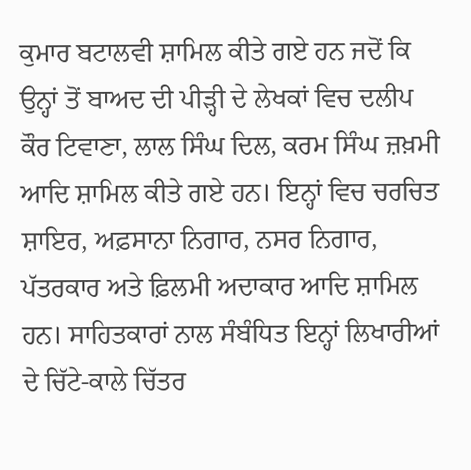ਕੁਮਾਰ ਬਟਾਲਵੀ ਸ਼ਾਮਿਲ ਕੀਤੇ ਗਏ ਹਨ ਜਦੋਂ ਕਿ ਉਨ੍ਹਾਂ ਤੋਂ ਬਾਅਦ ਦੀ ਪੀੜ੍ਹੀ ਦੇ ਲੇਖਕਾਂ ਵਿਚ ਦਲੀਪ ਕੌਰ ਟਿਵਾਣਾ, ਲਾਲ ਸਿੰਘ ਦਿਲ, ਕਰਮ ਸਿੰਘ ਜ਼ਖ਼ਮੀ ਆਦਿ ਸ਼ਾਮਿਲ ਕੀਤੇ ਗਏ ਹਨ। ਇਨ੍ਹਾਂ ਵਿਚ ਚਰਚਿਤ ਸ਼ਾਇਰ, ਅਫ਼ਸਾਨਾ ਨਿਗਾਰ, ਨਸਰ ਨਿਗਾਰ, ਪੱਤਰਕਾਰ ਅਤੇ ਫ਼ਿਲਮੀ ਅਦਾਕਾਰ ਆਦਿ ਸ਼ਾਮਿਲ ਹਨ। ਸਾਹਿਤਕਾਰਾਂ ਨਾਲ ਸੰਬੰਧਿਤ ਇਨ੍ਹਾਂ ਲਿਖਾਰੀਆਂ ਦੇ ਚਿੱਟੇ-ਕਾਲੇ ਚਿੱਤਰ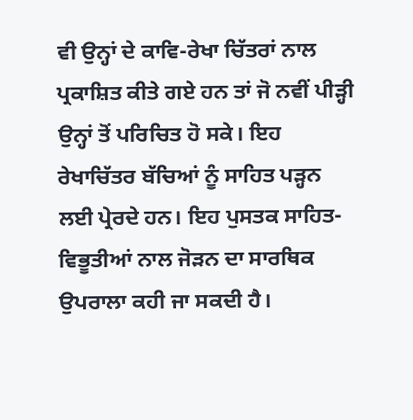ਵੀ ਉਨ੍ਹਾਂ ਦੇ ਕਾਵਿ-ਰੇਖਾ ਚਿੱਤਰਾਂ ਨਾਲ ਪ੍ਰਕਾਸ਼ਿਤ ਕੀਤੇ ਗਏ ਹਨ ਤਾਂ ਜੋ ਨਵੀਂ ਪੀੜ੍ਹੀ ਉਨ੍ਹਾਂ ਤੋਂ ਪਰਿਚਿਤ ਹੋ ਸਕੇ। ਇਹ ਰੇਖਾਚਿੱਤਰ ਬੱਚਿਆਂ ਨੂੰ ਸਾਹਿਤ ਪੜ੍ਹਨ ਲਈ ਪ੍ਰੇਰਦੇ ਹਨ। ਇਹ ਪੁਸਤਕ ਸਾਹਿਤ-ਵਿਭੂਤੀਆਂ ਨਾਲ ਜੋੜਨ ਦਾ ਸਾਰਥਿਕ ਉਪਰਾਲਾ ਕਹੀ ਜਾ ਸਕਦੀ ਹੈ।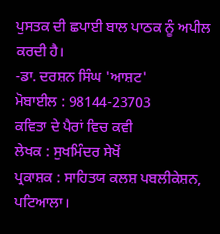ਪੁਸਤਕ ਦੀ ਛਪਾਈ ਬਾਲ ਪਾਠਕ ਨੂੰ ਅਪੀਲ ਕਰਦੀ ਹੈ।
-ਡਾ. ਦਰਸ਼ਨ ਸਿੰਘ 'ਆਸ਼ਟ'
ਮੋਬਾਈਲ : 98144-23703
ਕਵਿਤਾ ਦੇ ਪੈਰਾਂ ਵਿਚ ਕਵੀ
ਲੇਖਕ : ਸੁਖਮਿੰਦਰ ਸੇਖੋਂ
ਪ੍ਰਕਾਸ਼ਕ : ਸਾਹਿਤਯ ਕਲਸ਼ ਪਬਲੀਕੇਸ਼ਨ, ਪਟਿਆਲਾ।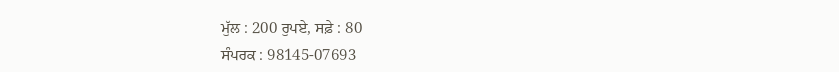ਮੁੱਲ : 200 ਰੁਪਏ, ਸਫ਼ੇ : 80
ਸੰਪਰਕ : 98145-07693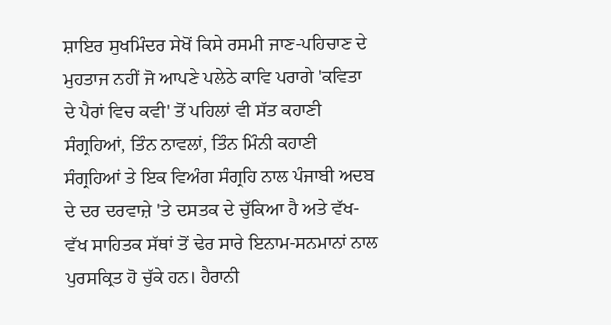ਸ਼ਾਇਰ ਸੁਖਮਿੰਦਰ ਸੇਖੋਂ ਕਿਸੇ ਰਸਮੀ ਜਾਣ-ਪਹਿਚਾਣ ਦੇ ਮੁਹਤਾਜ ਨਹੀਂ ਜੋ ਆਪਣੇ ਪਲੇਠੇ ਕਾਵਿ ਪਰਾਗੇ 'ਕਵਿਤਾ ਦੇ ਪੈਰਾਂ ਵਿਚ ਕਵੀ' ਤੋਂ ਪਹਿਲਾਂ ਵੀ ਸੱਤ ਕਹਾਣੀ ਸੰਗ੍ਰਹਿਆਂ, ਤਿੰਨ ਨਾਵਲਾਂ, ਤਿੰਨ ਮਿੰਨੀ ਕਹਾਣੀ ਸੰਗ੍ਰਹਿਆਂ ਤੇ ਇਕ ਵਿਅੰਗ ਸੰਗ੍ਰਹਿ ਨਾਲ ਪੰਜਾਬੀ ਅਦਬ ਦੇ ਦਰ ਦਰਵਾਜ਼ੇ 'ਤੇ ਦਸਤਕ ਦੇ ਚੁੱਕਿਆ ਹੈ ਅਤੇ ਵੱਖ-ਵੱਖ ਸਾਹਿਤਕ ਸੱਥਾਂ ਤੋਂ ਢੇਰ ਸਾਰੇ ਇਨਾਮ-ਸਨਮਾਨਾਂ ਨਾਲ ਪੁਰਸਕ੍ਰਿਤ ਹੋ ਚੁੱਕੇ ਹਨ। ਹੈਰਾਨੀ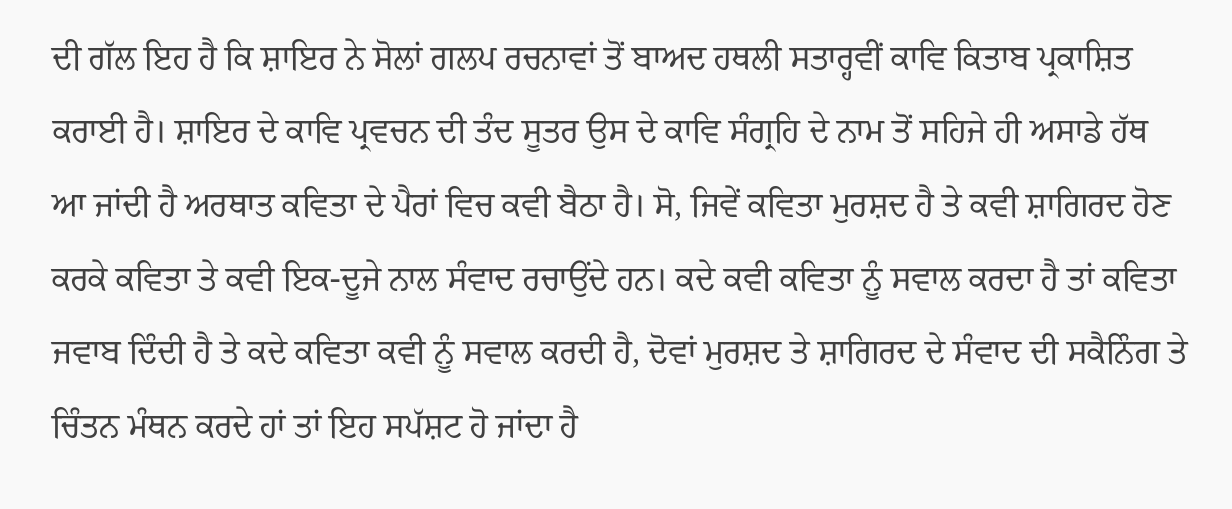ਦੀ ਗੱਲ ਇਹ ਹੈ ਕਿ ਸ਼ਾਇਰ ਨੇ ਸੋਲਾਂ ਗਲਪ ਰਚਨਾਵਾਂ ਤੋਂ ਬਾਅਦ ਹਥਲੀ ਸਤਾਰ੍ਹਵੀਂ ਕਾਵਿ ਕਿਤਾਬ ਪ੍ਰਕਾਸ਼ਿਤ ਕਰਾਈ ਹੈ। ਸ਼ਾਇਰ ਦੇ ਕਾਵਿ ਪ੍ਰਵਚਨ ਦੀ ਤੰਦ ਸੂਤਰ ਉਸ ਦੇ ਕਾਵਿ ਸੰਗ੍ਰਹਿ ਦੇ ਨਾਮ ਤੋਂ ਸਹਿਜੇ ਹੀ ਅਸਾਡੇ ਹੱਥ ਆ ਜਾਂਦੀ ਹੈ ਅਰਥਾਤ ਕਵਿਤਾ ਦੇ ਪੈਰਾਂ ਵਿਚ ਕਵੀ ਬੈਠਾ ਹੈ। ਸੋ, ਜਿਵੇਂ ਕਵਿਤਾ ਮੁਰਸ਼ਦ ਹੈ ਤੇ ਕਵੀ ਸ਼ਾਗਿਰਦ ਹੋਣ ਕਰਕੇ ਕਵਿਤਾ ਤੇ ਕਵੀ ਇਕ-ਦੂਜੇ ਨਾਲ ਸੰਵਾਦ ਰਚਾਉਂਦੇ ਹਨ। ਕਦੇ ਕਵੀ ਕਵਿਤਾ ਨੂੰ ਸਵਾਲ ਕਰਦਾ ਹੈ ਤਾਂ ਕਵਿਤਾ ਜਵਾਬ ਦਿੰਦੀ ਹੈ ਤੇ ਕਦੇ ਕਵਿਤਾ ਕਵੀ ਨੂੰ ਸਵਾਲ ਕਰਦੀ ਹੈ, ਦੋਵਾਂ ਮੁਰਸ਼ਦ ਤੇ ਸ਼ਾਗਿਰਦ ਦੇ ਸੰਵਾਦ ਦੀ ਸਕੈਨਿੰਗ ਤੇ ਚਿੰਤਨ ਮੰਥਨ ਕਰਦੇ ਹਾਂ ਤਾਂ ਇਹ ਸਪੱਸ਼ਟ ਹੋ ਜਾਂਦਾ ਹੈ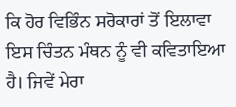ਕਿ ਹੋਰ ਵਿਭਿੰਨ ਸਰੋਕਾਰਾਂ ਤੋਂ ਇਲਾਵਾ ਇਸ ਚਿੰਤਨ ਮੰਥਨ ਨੂੰ ਵੀ ਕਵਿਤਾਇਆ ਹੈ। ਜਿਵੇਂ ਮੇਰਾ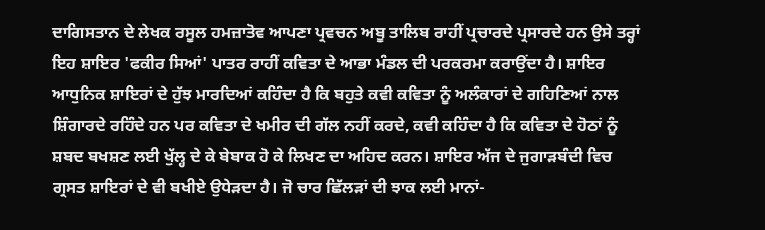ਦਾਗਿਸਤਾਨ ਦੇ ਲੇਖਕ ਰਸੂਲ ਹਮਜ਼ਾਤੋਵ ਆਪਣਾ ਪ੍ਰਵਚਨ ਅਬੂ ਤਾਲਿਬ ਰਾਹੀਂ ਪ੍ਰਚਾਰਦੇ ਪ੍ਰਸਾਰਦੇ ਹਨ ਉਸੇ ਤਰ੍ਹਾਂ ਇਹ ਸ਼ਾਇਰ 'ਫਕੀਰ ਸਿਆਂ' ਪਾਤਰ ਰਾਹੀਂ ਕਵਿਤਾ ਦੇ ਆਭਾ ਮੰਡਲ ਦੀ ਪਰਕਰਮਾ ਕਰਾਉਂਦਾ ਹੈ। ਸ਼ਾਇਰ ਆਧੁਨਿਕ ਸ਼ਾਇਰਾਂ ਦੇ ਹੁੱਝ ਮਾਰਦਿਆਂ ਕਹਿੰਦਾ ਹੈ ਕਿ ਬਹੁਤੇ ਕਵੀ ਕਵਿਤਾ ਨੂੰ ਅਲੰਕਾਰਾਂ ਦੇ ਗਹਿਣਿਆਂ ਨਾਲ ਸ਼ਿੰਗਾਰਦੇ ਰਹਿੰਦੇ ਹਨ ਪਰ ਕਵਿਤਾ ਦੇ ਖਮੀਰ ਦੀ ਗੱਲ ਨਹੀਂ ਕਰਦੇ, ਕਵੀ ਕਹਿੰਦਾ ਹੈ ਕਿ ਕਵਿਤਾ ਦੇ ਹੋਠਾਂ ਨੂੰ ਸ਼ਬਦ ਬਖਸ਼ਣ ਲਈ ਖੁੱਲ੍ਹ ਦੇ ਕੇ ਬੇਬਾਕ ਹੋ ਕੇ ਲਿਖਣ ਦਾ ਅਹਿਦ ਕਰਨ। ਸ਼ਾਇਰ ਅੱਜ ਦੇ ਜੁਗਾੜਬੰਦੀ ਵਿਚ ਗ੍ਰਸਤ ਸ਼ਾਇਰਾਂ ਦੇ ਵੀ ਬਖੀਏ ਉਧੇੜਦਾ ਹੈ। ਜੋ ਚਾਰ ਛਿੱਲੜਾਂ ਦੀ ਝਾਕ ਲਈ ਮਾਨਾਂ-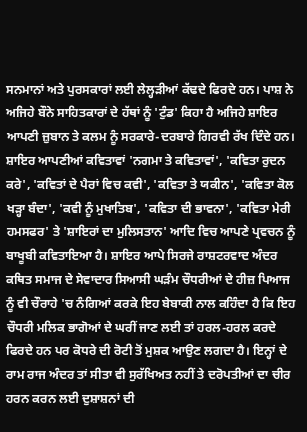ਸਨਮਾਨਾਂ ਅਤੇ ਪੁਰਸਕਾਰਾਂ ਲਈ ਲੇਲ੍ਹੜੀਆਂ ਕੱਢਦੇ ਫਿਰਦੇ ਹਨ। ਪਾਸ਼ ਨੇ ਅਜਿਹੇ ਬੌਨੇ ਸਾਹਿਤਕਾਰਾਂ ਦੇ ਹੱਥਾਂ ਨੂੰ 'ਟੁੰਡ' ਕਿਹਾ ਹੈ ਅਜਿਹੇ ਸ਼ਾਇਰ ਆਪਣੀ ਜ਼ੁਬਾਨ ਤੇ ਕਲਮ ਨੂੰ ਸਰਕਾਰੇ-ਦਰਬਾਰੇ ਗਿਰਵੀ ਰੱਖ ਦਿੰਦੇ ਹਨ। ਸ਼ਾਇਰ ਆਪਣੀਆਂ ਕਵਿਤਾਵਾਂ 'ਨਗਮਾ ਤੇ ਕਵਿਤਾਵਾਂ', 'ਕਵਿਤਾ ਰੁਦਨ ਕਰੇ', 'ਕਵਿਤਾਂ ਦੇ ਪੈਰਾਂ ਵਿਚ ਕਵੀ', 'ਕਵਿਤਾ ਤੇ ਯਕੀਨ', 'ਕਵਿਤਾ ਕੋਲ ਖੜ੍ਹਾ ਬੰਦਾ', 'ਕਵੀ ਨੂੰ ਮੁਖਾਤਿਬ', 'ਕਵਿਤਾ ਦੀ ਭਾਵਨਾ', 'ਕਵਿਤਾ ਮੇਰੀ ਹਮਸਫਰ' ਤੇ 'ਸ਼ਾਇਰਾਂ ਦਾ ਮੁਲਿਸਤਾਨ' ਆਦਿ ਵਿਚ ਆਪਣੇ ਪ੍ਰਵਚਨ ਨੂੰ ਬਾਖੂਬੀ ਕਵਿਤਾਇਆ ਹੈ। ਸ਼ਾਇਰ ਆਪੇ ਸਿਰਜੇ ਰਾਸ਼ਟਰਵਾਦ ਅੰਦਰ ਕਥਿਤ ਸਮਾਜ ਦੇ ਸੇਵਾਦਾਰ ਸਿਆਸੀ ਘੜੰਮ ਚੌਧਰੀਆਂ ਦੇ ਹੀਜ਼ ਪਿਆਜ ਨੂੰ ਵੀ ਚੌਰਾਹੇ 'ਚ ਨੰਗਿਆਂ ਕਰਕੇ ਇਹ ਬੇਬਾਕੀ ਨਾਲ ਕਹਿੰਦਾ ਹੈ ਕਿ ਇਹ ਚੌਧਰੀ ਮਲਿਕ ਭਾਗੋਆਂ ਦੇ ਘਰੀਂ ਜਾਣ ਲਈ ਤਾਂ ਹਰਲ-ਹਰਲ ਕਰਦੇ ਫਿਰਦੇ ਹਨ ਪਰ ਕੋਧਰੇ ਦੀ ਰੋਟੀ ਤੋਂ ਮੁਸ਼ਕ ਆਉਣ ਲਗਦਾ ਹੈ। ਇਨ੍ਹਾਂ ਦੇ ਰਾਮ ਰਾਜ ਅੰਦਰ ਤਾਂ ਸੀਤਾ ਵੀ ਸੁਰੱਖਿਅਤ ਨਹੀਂ ਤੇ ਦਰੋਪਤੀਆਂ ਦਾ ਚੀਰ ਹਰਨ ਕਰਨ ਲਈ ਦੁਸ਼ਾਸ਼ਨਾਂ ਦੀ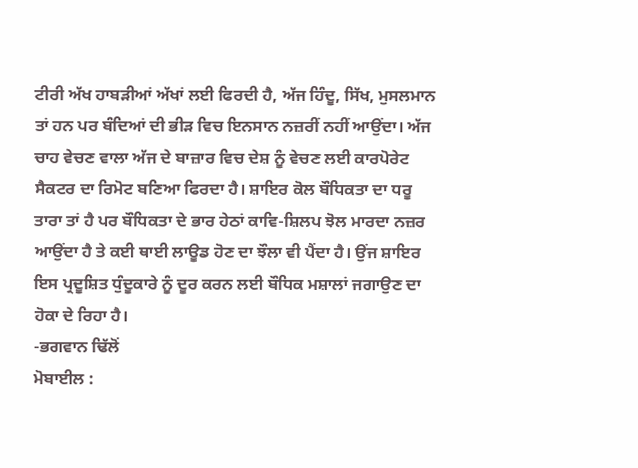ਟੀਰੀ ਅੱਖ ਹਾਬੜੀਆਂ ਅੱਖਾਂ ਲਈ ਫਿਰਦੀ ਹੈ, ਅੱਜ ਹਿੰਦੂ, ਸਿੱਖ, ਮੁਸਲਮਾਨ ਤਾਂ ਹਨ ਪਰ ਬੰਦਿਆਂ ਦੀ ਭੀੜ ਵਿਚ ਇਨਸਾਨ ਨਜ਼ਰੀਂ ਨਹੀਂ ਆਉਂਦਾ। ਅੱਜ ਚਾਹ ਵੇਚਣ ਵਾਲਾ ਅੱਜ ਦੇ ਬਾਜ਼ਾਰ ਵਿਚ ਦੇਸ਼ ਨੂੰ ਵੇਚਣ ਲਈ ਕਾਰਪੋਰੇਟ ਸੈਕਟਰ ਦਾ ਰਿਮੋਟ ਬਣਿਆ ਫਿਰਦਾ ਹੈ। ਸ਼ਾਇਰ ਕੋਲ ਬੌਧਿਕਤਾ ਦਾ ਧਰੂ ਤਾਰਾ ਤਾਂ ਹੈ ਪਰ ਬੌਧਿਕਤਾ ਦੇ ਭਾਰ ਹੇਠਾਂ ਕਾਵਿ-ਸ਼ਿਲਪ ਝੋਲ ਮਾਰਦਾ ਨਜ਼ਰ ਆਉਂਦਾ ਹੈ ਤੇ ਕਈ ਥਾਈ ਲਾਊਡ ਹੋਣ ਦਾ ਝੌਲਾ ਵੀ ਪੈਂਦਾ ਹੈ। ਉਂਜ ਸ਼ਾਇਰ ਇਸ ਪ੍ਰਦੂਸ਼ਿਤ ਧੁੰਦੂਕਾਰੇ ਨੂੰ ਦੂਰ ਕਰਨ ਲਈ ਬੌਧਿਕ ਮਸ਼ਾਲਾਂ ਜਗਾਉਣ ਦਾ ਹੋਕਾ ਦੇ ਰਿਹਾ ਹੈ।
-ਭਗਵਾਨ ਢਿੱਲੋਂ
ਮੋਬਾਈਲ :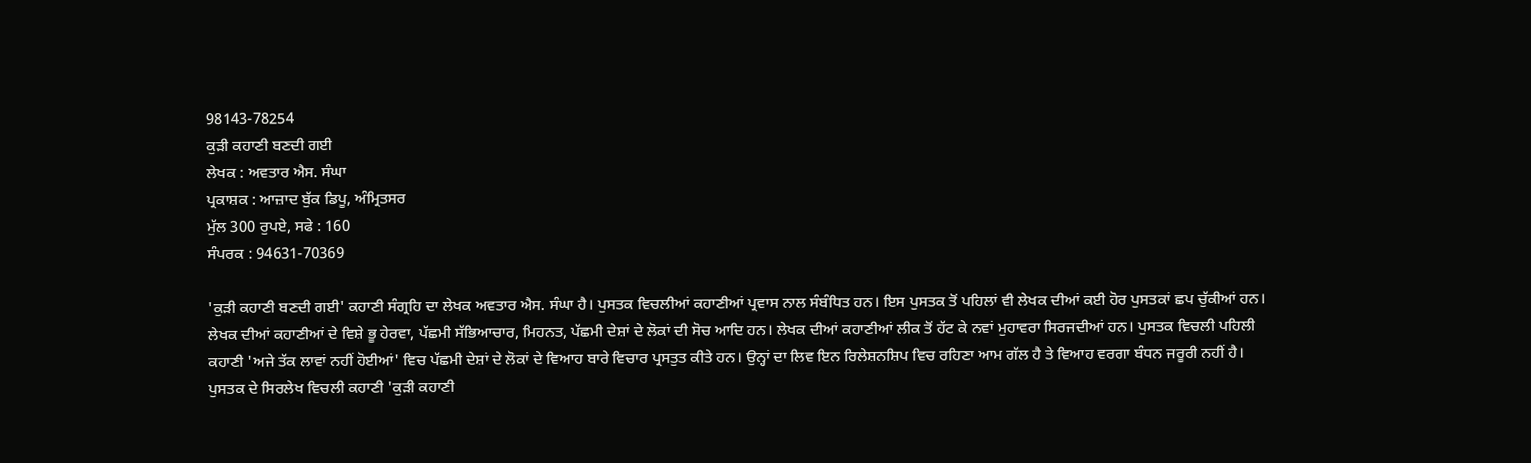98143-78254
ਕੁੜੀ ਕਹਾਣੀ ਬਣਦੀ ਗਈ
ਲੇਖਕ : ਅਵਤਾਰ ਐਸ. ਸੰਘਾ
ਪ੍ਰਕਾਸ਼ਕ : ਆਜ਼ਾਦ ਬੁੱਕ ਡਿਪੂ, ਅੰਮ੍ਰਿਤਸਰ
ਮੁੱਲ 300 ਰੁਪਏ, ਸਫੇ : 160
ਸੰਪਰਕ : 94631-70369

'ਕੁੜੀ ਕਹਾਣੀ ਬਣਦੀ ਗਈ' ਕਹਾਣੀ ਸੰਗ੍ਰਹਿ ਦਾ ਲੇਖਕ ਅਵਤਾਰ ਐਸ. ਸੰਘਾ ਹੈ। ਪੁਸਤਕ ਵਿਚਲੀਆਂ ਕਹਾਣੀਆਂ ਪ੍ਰਵਾਸ ਨਾਲ ਸੰਬੰਧਿਤ ਹਨ। ਇਸ ਪੁਸਤਕ ਤੋਂ ਪਹਿਲਾਂ ਵੀ ਲੇਖਕ ਦੀਆਂ ਕਈ ਹੋਰ ਪੁਸਤਕਾਂ ਛਪ ਚੁੱਕੀਆਂ ਹਨ। ਲੇਖਕ ਦੀਆਂ ਕਹਾਣੀਆਂ ਦੇ ਵਿਸ਼ੇ ਭੂ ਹੇਰਵਾ, ਪੱਛਮੀ ਸੱਭਿਆਚਾਰ, ਮਿਹਨਤ, ਪੱਛਮੀ ਦੇਸ਼ਾਂ ਦੇ ਲੋਕਾਂ ਦੀ ਸੋਚ ਆਦਿ ਹਨ। ਲੇਖਕ ਦੀਆਂ ਕਹਾਣੀਆਂ ਲੀਕ ਤੋਂ ਹੱਟ ਕੇ ਨਵਾਂ ਮੁਹਾਵਰਾ ਸਿਰਜਦੀਆਂ ਹਨ। ਪੁਸਤਕ ਵਿਚਲੀ ਪਹਿਲੀ ਕਹਾਣੀ 'ਅਜੇ ਤੱਕ ਲਾਵਾਂ ਨਹੀਂ ਹੋਈਆਂ' ਵਿਚ ਪੱਛਮੀ ਦੇਸ਼ਾਂ ਦੇ ਲੋਕਾਂ ਦੇ ਵਿਆਹ ਬਾਰੇ ਵਿਚਾਰ ਪ੍ਰਸਤੁਤ ਕੀਤੇ ਹਨ। ਉਨ੍ਹਾਂ ਦਾ ਲਿਵ ਇਨ ਰਿਲੇਸ਼ਨਸ਼ਿਪ ਵਿਚ ਰਹਿਣਾ ਆਮ ਗੱਲ ਹੈ ਤੇ ਵਿਆਹ ਵਰਗਾ ਬੰਧਨ ਜਰੂਰੀ ਨਹੀਂ ਹੈ। ਪੁਸਤਕ ਦੇ ਸਿਰਲੇਖ ਵਿਚਲੀ ਕਹਾਣੀ 'ਕੁੜੀ ਕਹਾਣੀ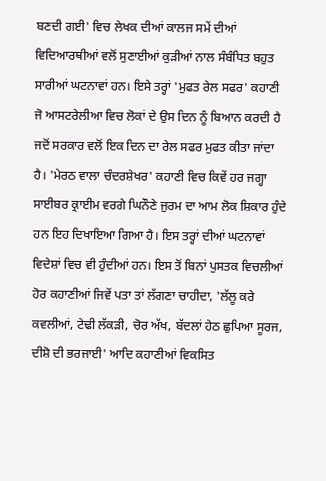ਬਣਦੀ ਗਈ' ਵਿਚ ਲੇਖਕ ਦੀਆਂ ਕਾਲਜ ਸਮੇਂ ਦੀਆਂ ਵਿਦਿਆਰਥੀਆਂ ਵਲੋਂ ਸੁਣਾਈਆਂ ਕੁੜੀਆਂ ਨਾਲ ਸੰਬੰਧਿਤ ਬਹੁਤ ਸਾਰੀਆਂ ਘਟਨਾਵਾਂ ਹਨ। ਇਸੇ ਤਰ੍ਹਾਂ 'ਮੁਫਤ ਰੇਲ ਸਫਰ' ਕਹਾਣੀ ਜੋ ਆਸਟਰੇਲੀਆ ਵਿਚ ਲੋਕਾਂ ਦੇ ਉਸ ਦਿਨ ਨੂੰ ਬਿਆਨ ਕਰਦੀ ਹੈ ਜਦੋਂ ਸਰਕਾਰ ਵਲੋਂ ਇਕ ਦਿਨ ਦਾ ਰੇਲ ਸਫਰ ਮੁਫਤ ਕੀਤਾ ਜਾਂਦਾ ਹੈ। 'ਮੇਰਠ ਵਾਲਾ ਚੰਦਰਸ਼ੇਖਰ' ਕਹਾਣੀ ਵਿਚ ਕਿਵੇਂ ਹਰ ਜਗ੍ਹਾ ਸਾਈਬਰ ਕ੍ਰਾਈਮ ਵਰਗੇ ਘਿਨੌਣੇ ਜੁਰਮ ਦਾ ਆਮ ਲੋਕ ਸ਼ਿਕਾਰ ਹੁੰਦੇ ਹਨ ਇਹ ਦਿਖਾਇਆ ਗਿਆ ਹੈ। ਇਸ ਤਰ੍ਹਾਂ ਦੀਆਂ ਘਟਨਾਵਾਂ ਵਿਦੇਸ਼ਾਂ ਵਿਚ ਵੀ ਹੁੰਦੀਆਂ ਹਨ। ਇਸ ਤੋਂ ਬਿਨਾਂ ਪੁਸਤਕ ਵਿਚਲੀਆਂ ਹੋਰ ਕਹਾਣੀਆਂ ਜਿਵੇਂ ਪਤਾ ਤਾਂ ਲੱਗਣਾ ਚਾਹੀਦਾ, 'ਲੱਲੂ ਕਰੇ ਕਵਲੀਆਂ, ਟੇਢੀ ਲੱਕੜੀ, ਚੋਰ ਅੱਖ, ਬੱਦਲਾਂ ਹੇਠ ਛੁਪਿਆ ਸੂਰਜ, ਦੀਸ਼ੋ ਦੀ ਭਰਜਾਈ' ਆਦਿ ਕਹਾਣੀਆਂ ਵਿਕਸਿਤ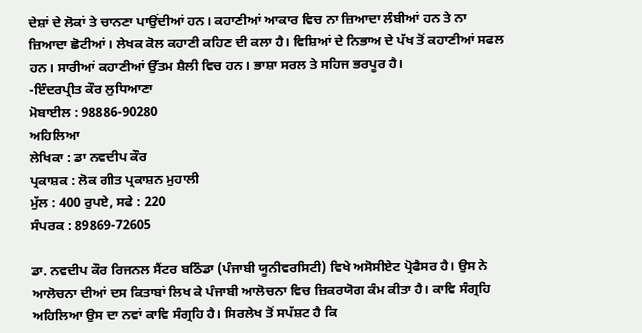ਦੇਸ਼ਾਂ ਦੇ ਲੋਕਾਂ ਤੇ ਚਾਨਣਾ ਪਾਉਂਦੀਆਂ ਹਨ। ਕਹਾਣੀਆਂ ਆਕਾਰ ਵਿਚ ਨਾ ਜ਼ਿਆਦਾ ਲੰਬੀਆਂ ਹਨ ਤੇ ਨਾ ਜ਼ਿਆਦਾ ਛੋਟੀਆਂ। ਲੇਖਕ ਕੋਲ ਕਹਾਣੀ ਕਹਿਣ ਦੀ ਕਲਾ ਹੈ। ਵਿਸ਼ਿਆਂ ਦੇ ਨਿਭਾਅ ਦੇ ਪੱਖ ਤੋਂ ਕਹਾਣੀਆਂ ਸਫਲ ਹਨ। ਸਾਰੀਆਂ ਕਹਾਣੀਆਂ ਉੱਤਮ ਸ਼ੈਲੀ ਵਿਚ ਹਨ। ਭਾਸ਼ਾ ਸਰਲ ਤੇ ਸਹਿਜ ਭਰਪੂਰ ਹੈ।
-ਇੰਦਰਪ੍ਰੀਤ ਕੌਰ ਲੁਧਿਆਣਾ
ਮੋਬਾਈਲ : 98886-90280
ਅਹਿਲਿਆ
ਲੇਖਿਕਾ : ਡਾ ਨਵਦੀਪ ਕੌਰ
ਪ੍ਰਕਾਸ਼ਕ : ਲੋਕ ਗੀਤ ਪ੍ਰਕਾਸ਼ਨ ਮੁਹਾਲੀ
ਮੁੱਲ : 400 ਰੁਪਏ, ਸਫੇ : 220
ਸੰਪਰਕ : 89869-72605

ਡਾ. ਨਵਦੀਪ ਕੌਰ ਰਿਜਨਲ ਸੈਂਟਰ ਬਠਿੰਡਾ (ਪੰਜਾਬੀ ਯੂਨੀਵਰਸਿਟੀ) ਵਿਖੇ ਅਸੋਸੀਏਟ ਪ੍ਰੋਫੈਸਰ ਹੈ। ਉਸ ਨੇ ਆਲੋਚਨਾ ਦੀਆਂ ਦਸ ਕਿਤਾਬਾਂ ਲਿਖ ਕੇ ਪੰਜਾਬੀ ਆਲੋਚਨਾ ਵਿਚ ਜ਼ਿਕਰਯੋਗ ਕੰਮ ਕੀਤਾ ਹੈ। ਕਾਵਿ ਸੰਗ੍ਰਹਿ ਅਹਿਲਿਆ ਉਸ ਦਾ ਨਵਾਂ ਕਾਵਿ ਸੰਗ੍ਰਹਿ ਹੈ। ਸਿਰਲੇਖ ਤੋਂ ਸਪੱਸ਼ਟ ਹੈ ਕਿ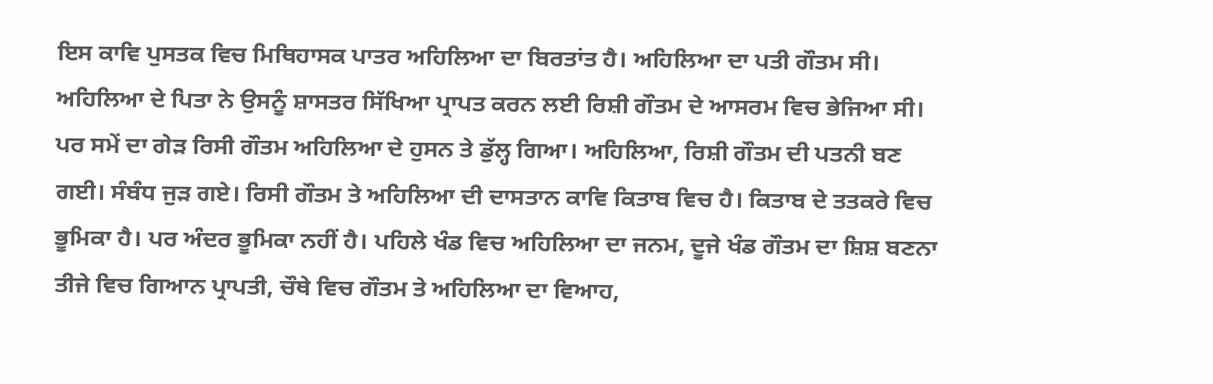ਇਸ ਕਾਵਿ ਪੁਸਤਕ ਵਿਚ ਮਿਥਿਹਾਸਕ ਪਾਤਰ ਅਹਿਲਿਆ ਦਾ ਬਿਰਤਾਂਤ ਹੈ। ਅਹਿਲਿਆ ਦਾ ਪਤੀ ਗੌਤਮ ਸੀ। ਅਹਿਲਿਆ ਦੇ ਪਿਤਾ ਨੇ ਉਸਨੂੰ ਸ਼ਾਸਤਰ ਸਿੱਖਿਆ ਪ੍ਰਾਪਤ ਕਰਨ ਲਈ ਰਿਸ਼ੀ ਗੌਤਮ ਦੇ ਆਸਰਮ ਵਿਚ ਭੇਜਿਆ ਸੀ। ਪਰ ਸਮੇਂ ਦਾ ਗੇੜ ਰਿਸੀ ਗੌਤਮ ਅਹਿਲਿਆ ਦੇ ਹੁਸਨ ਤੇ ਡੁੱਲ੍ਹ ਗਿਆ। ਅਹਿਲਿਆ, ਰਿਸ਼ੀ ਗੌਤਮ ਦੀ ਪਤਨੀ ਬਣ ਗਈ। ਸੰਬੰਧ ਜੁੜ ਗਏ। ਰਿਸੀ ਗੌਤਮ ਤੇ ਅਹਿਲਿਆ ਦੀ ਦਾਸਤਾਨ ਕਾਵਿ ਕਿਤਾਬ ਵਿਚ ਹੈ। ਕਿਤਾਬ ਦੇ ਤਤਕਰੇ ਵਿਚ ਭੂਮਿਕਾ ਹੈ। ਪਰ ਅੰਦਰ ਭੂਮਿਕਾ ਨਹੀਂ ਹੈ। ਪਹਿਲੇ ਖੰਡ ਵਿਚ ਅਹਿਲਿਆ ਦਾ ਜਨਮ, ਦੂਜੇ ਖੰਡ ਗੌਤਮ ਦਾ ਸ਼ਿਸ਼ ਬਣਨਾ ਤੀਜੇ ਵਿਚ ਗਿਆਨ ਪ੍ਰਾਪਤੀ, ਚੌਥੇ ਵਿਚ ਗੌਤਮ ਤੇ ਅਹਿਲਿਆ ਦਾ ਵਿਆਹ,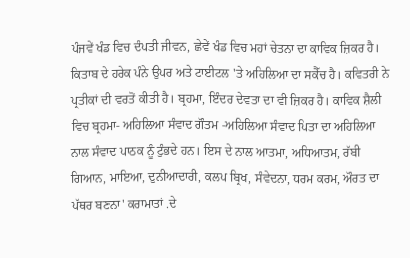ਪੰਜਵੇਂ ਖੰਡ ਵਿਚ ਦੰਪਤੀ ਜੀਵਨ, ਛੇਵੇਂ ਖੰਡ ਵਿਚ ਮਹਾਂ ਚੇਤਨਾ ਦਾ ਕਾਵਿਕ ਜ਼ਿਕਰ ਹੈ। ਕਿਤਾਬ ਦੇ ਹਰੇਕ ਪੰਨੇ ਉਪਰ ਅਤੇ ਟਾਈਟਲ 'ਤੇ ਅਹਿਲਿਆ ਦਾ ਸਕੈੱਚ ਹੈ। ਕਵਿਤਰੀ ਨੇ ਪ੍ਰਤੀਕਾਂ ਦੀ ਵਰਤੋਂ ਕੀਤੀ ਹੈ। ਬ੍ਰਹਮਾ, ਇੰਦਰ ਦੇਵਤਾ ਦਾ ਵੀ ਜ਼ਿਕਰ ਹੈ। ਕਾਵਿਕ ਸ਼ੈਲੀ ਵਿਚ ਬ੍ਰਹਮਾ- ਅਹਿਲਿਆ ਸੰਵਾਦ ਗੌਤਮ -ਅਹਿਲਿਆ ਸੰਵਾਦ ਪਿਤਾ ਦਾ ਅਹਿਲਿਆ ਨਾਲ ਸੰਵਾਦ ਪਾਠਕ ਨੂੰ ਟੁੰਭਦੇ ਹਨ। ਇਸ ਦੇ ਨਾਲ ਆਤਮਾ, ਅਧਿਆਤਮ, ਰੱਬੀ ਗਿਆਨ, ਮਾਇਆ, ਦੁਨੀਆਦਾਰੀ, ਕਲਪ ਬ੍ਰਿਖ, ਸੰਵੇਦਨਾ, ਧਰਮ ਕਰਮ, ਔਰਤ ਦਾ ਪੱਥਰ ਬਣਨਾ' ਕਰਾਮਾਤਾਂ .ਦੇ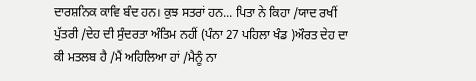ਦਾਰਸ਼ਨਿਕ ਕਾਵਿ ਬੰਦ ਹਨ। ਕੁਝ ਸਤਰਾਂ ਹਨ... ਪਿਤਾ ਨੇ ਕਿਹਾ /ਯਾਦ ਰਖੀਂ ਪੁੱਤਰੀ /ਦੇਹ ਦੀ ਸੁੰਦਰਤਾ ਅੰਤਿਮ ਨਹੀਂ (ਪੰਨਾ 27 ਪਹਿਲਾ ਖੰਡ )ਔਰਤ ਦੇਹ ਦਾ ਕੀ ਮਤਲਬ ਹੈ /ਮੈਂ ਅਹਿਲਿਆ ਹਾਂ /ਮੈਨੂੰ ਨਾ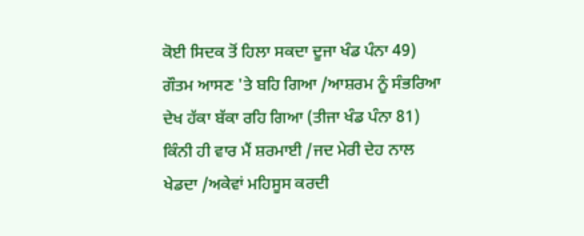ਕੋਈ ਸਿਦਕ ਤੋਂ ਹਿਲਾ ਸਕਦਾ ਦੂਜਾ ਖੰਡ ਪੰਨਾ 49)
ਗੌਤਮ ਆਸਣ 'ਤੇ ਬਹਿ ਗਿਆ /ਆਸ਼ਰਮ ਨੂੰ ਸੰਭਰਿਆ ਦੇਖ ਹੱਕਾ ਬੱਕਾ ਰਹਿ ਗਿਆ (ਤੀਜਾ ਖੰਡ ਪੰਨਾ 81)
ਕਿੰਨੀ ਹੀ ਵਾਰ ਮੈਂ ਸ਼ਰਮਾਈ /ਜਦ ਮੇਰੀ ਦੇਹ ਨਾਲ ਖੇਡਦਾ /ਅਕੇਵਾਂ ਮਹਿਸੂਸ ਕਰਦੀ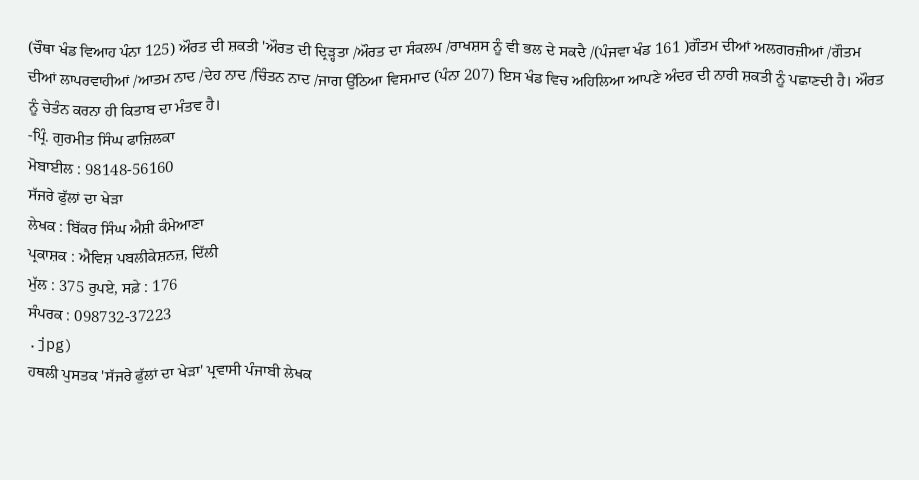(ਚੌਥਾ ਖੰਡ ਵਿਆਹ ਪੰਨਾ 125) ਔਰਤ ਦੀ ਸ਼ਕਤੀ 'ਔਰਤ ਦੀ ਦ੍ਰਿੜ੍ਹਤਾ /ਔਰਤ ਦਾ ਸੰਕਲਪ /ਰਾਖਸ਼ਸ ਨੂੰ ਵੀ ਭਲ ਦੇ ਸਕਦੈ /(ਪੰਜਵਾ ਖੰਡ 161 )ਗੌਤਮ ਦੀਆਂ ਅਲਗਰਜ਼ੀਆਂ /ਗੌਤਮ ਦੀਆਂ ਲਾਪਰਵਾਹੀਆਂ /ਆਤਮ ਨਾਦ /ਦੇਹ ਨਾਦ /ਚਿੰਤਨ ਨਾਦ /ਜਾਗ ਉੱਠਿਆ ਵਿਸਮਾਦ (ਪੰਨਾ 207) ਇਸ ਖੰਡ ਵਿਚ ਅਹਿਲਿਆ ਆਪਣੇ ਅੰਦਰ ਦੀ ਨਾਰੀ ਸ਼ਕਤੀ ਨੂੰ ਪਛਾਣਦੀ ਹੈ। ਔਰਤ ਨੂੰ ਚੇਤੰਨ ਕਰਨਾ ਹੀ ਕਿਤਾਬ ਦਾ ਮੰਤਵ ਹੈ।
-ਪ੍ਰਿੰ. ਗੁਰਮੀਤ ਸਿੰਘ ਫਾਜ਼ਿਲਕਾ
ਮੋਬਾਈਲ : 98148-56160
ਸੱਜਰੇ ਫੁੱਲਾਂ ਦਾ ਖੇੜਾ
ਲੇਖਕ : ਬਿੱਕਰ ਸਿੰਘ ਐਸ਼ੀ ਕੰਮੇਆਣਾ
ਪ੍ਰਕਾਸ਼ਕ : ਐਵਿਸ਼ ਪਬਲੀਕੇਸ਼ਨਜ਼, ਦਿੱਲੀ
ਮੁੱਲ : 375 ਰੁਪਏ, ਸਫ਼ੇ : 176
ਸੰਪਰਕ : 098732-37223
.jpg)
ਹਥਲੀ ਪੁਸਤਕ 'ਸੱਜਰੇ ਫੁੱਲਾਂ ਦਾ ਖੇੜਾ' ਪ੍ਰਵਾਸੀ ਪੰਜਾਬੀ ਲੇਖਕ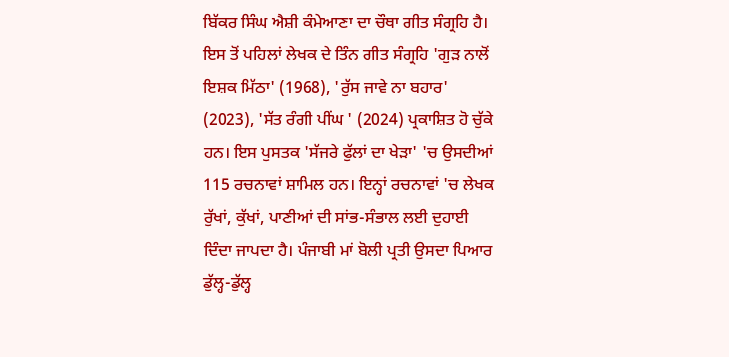ਬਿੱਕਰ ਸਿੰਘ ਐਸ਼ੀ ਕੰਮੇਆਣਾ ਦਾ ਚੌਥਾ ਗੀਤ ਸੰਗ੍ਰਹਿ ਹੈ। ਇਸ ਤੋਂ ਪਹਿਲਾਂ ਲੇਖਕ ਦੇ ਤਿੰਨ ਗੀਤ ਸੰਗ੍ਰਹਿ 'ਗੁੜ ਨਾਲੋਂ ਇਸ਼ਕ ਮਿੱਠਾ' (1968), 'ਰੁੱਸ ਜਾਵੇ ਨਾ ਬਹਾਰ' (2023), 'ਸੱਤ ਰੰਗੀ ਪੀਂਘ ' (2024) ਪ੍ਰਕਾਸ਼ਿਤ ਹੋ ਚੁੱਕੇ ਹਨ। ਇਸ ਪੁਸਤਕ 'ਸੱਜਰੇ ਫੁੱਲਾਂ ਦਾ ਖੇੜਾ' 'ਚ ਉਸਦੀਆਂ 115 ਰਚਨਾਵਾਂ ਸ਼ਾਮਿਲ ਹਨ। ਇਨ੍ਹਾਂ ਰਚਨਾਵਾਂ 'ਚ ਲੇਖਕ ਰੁੱਖਾਂ, ਕੁੱਖਾਂ, ਪਾਣੀਆਂ ਦੀ ਸਾਂਭ-ਸੰਭਾਲ ਲਈ ਦੁਹਾਈ ਦਿੰਦਾ ਜਾਪਦਾ ਹੈ। ਪੰਜਾਬੀ ਮਾਂ ਬੋਲੀ ਪ੍ਰਤੀ ਉਸਦਾ ਪਿਆਰ ਡੁੱਲ੍ਹ-ਡੁੱਲ੍ਹ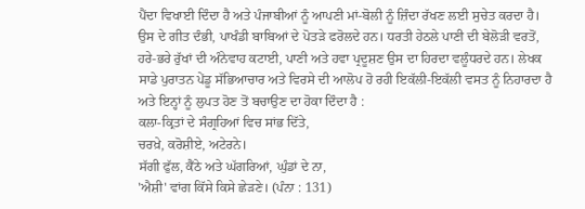ਪੈਂਦਾ ਵਿਖਾਈ ਦਿੰਦਾ ਹੈ ਅਤੇ ਪੰਜਾਬੀਆਂ ਨੂੰ ਆਪਣੀ ਮਾਂ-ਬੋਲੀ ਨੂੰ ਜ਼ਿੰਦਾ ਰੱਖਣ ਲਈ ਸੁਚੇਤ ਕਰਦਾ ਹੈ। ਉਸ ਦੇ ਗੀਤ ਦੰਭੀ, ਪਾਖੰਡੀ ਬਾਬਿਆਂ ਦੇ ਪੋਤੜੇ ਫਰੋਲਦੇ ਹਨ। ਧਰਤੀ ਹੇਠਲੇ ਪਾਣੀ ਦੀ ਬੇਲੋੜੀ ਵਰਤੋਂ, ਹਰੇ-ਭਰੇ ਰੁੱਖਾਂ ਦੀ ਅੰਨੇਵਾਹ ਕਟਾਈ, ਪਾਣੀ ਅਤੇ ਹਵਾ ਪ੍ਰਦੂਸ਼ਣ ਉਸ ਦਾ ਹਿਰਦਾ ਵਲੂੰਧਰਦੇ ਹਨ। ਲੇਖਕ ਸਾਡੇ ਪੁਰਾਤਨ ਪੇਂਡੂ ਸੱਭਿਆਚਾਰ ਅਤੇ ਵਿਰਸੇ ਦੀ ਆਲੋਪ ਹੋ ਰਹੀ ਇਕੱਲੀ-ਇਕੱਲੀ ਵਸਤ ਨੂੰ ਨਿਹਾਰਦਾ ਹੈ ਅਤੇ ਇਨ੍ਹਾਂ ਨੂੰ ਲੁਪਤ ਹੋਣ ਤੋਂ ਬਚਾਉਣ ਦਾ ਹੋਕਾ ਦਿੰਦਾ ਹੈ :
ਕਲਾ-ਕ੍ਰਿਤਾਂ ਦੇ ਸੰਗ੍ਰਹਿਆਂ ਵਿਚ ਸਾਂਭ ਦਿੱਤੇ,
ਚਰਖ਼ੇ, ਕਰੋਸ਼ੀਏ, ਅਟੇਰਨੇ।
ਸੱਗੀ ਫੁੱਲ, ਕੈਂਠੇ ਅਤੇ ਘੱਗਰਿਆਂ, ਘੁੰਡਾਂ ਦੇ ਨਾ,
'ਐਸ਼ੀ' ਵਾਂਗ ਕਿੱਸੇ ਕਿਸੇ ਛੇੜਣੇ। (ਪੰਨਾ : 131)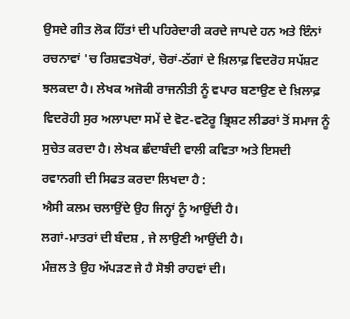ਉਸਦੇ ਗੀਤ ਲੋਕ ਹਿੱਤਾਂ ਦੀ ਪਹਿਰੇਦਾਰੀ ਕਰਦੇ ਜਾਪਦੇ ਹਨ ਅਤੇ ਇੰਨਾਂ ਰਚਨਾਵਾਂ 'ਚ ਰਿਸ਼ਵਤਖੋਰਾਂ, ਚੋਰਾਂ-ਠੱਗਾਂ ਦੇ ਖ਼ਿਲਾਫ਼ ਵਿਦਰੋਹ ਸਪੱਸ਼ਟ ਝਲਕਦਾ ਹੈ। ਲੇਖਕ ਅਜੋਕੀ ਰਾਜਨੀਤੀ ਨੂੰ ਵਪਾਰ ਬਣਾਉਣ ਦੇ ਖ਼ਿਲਾਫ਼ ਵਿਦਰੋਹੀ ਸੁਰ ਅਲਾਪਦਾ ਸਮੇਂ ਦੇ ਵੋਟ-ਵਟੋਰੂ ਭ੍ਰਿਸ਼ਟ ਲੀਡਰਾਂ ਤੋਂ ਸਮਾਜ ਨੂੰ ਸੁਚੇਤ ਕਰਦਾ ਹੈ। ਲੇਖਕ ਛੰਦਾਬੰਦੀ ਵਾਲੀ ਕਵਿਤਾ ਅਤੇ ਇਸਦੀ ਰਵਾਨਗੀ ਦੀ ਸਿਫਤ ਕਰਦਾ ਲਿਖਦਾ ਹੈ :
ਐਸੀ ਕਲਮ ਚਲਾਉਂਦੇ ਉਹ ਜਿਨ੍ਹਾਂ ਨੂੰ ਆਉਂਦੀ ਹੈ।
ਲਗਾਂ-ਮਾਤਰਾਂ ਦੀ ਬੰਦਸ਼ , ਜੇ ਲਾਉਣੀ ਆਉਂਦੀ ਹੈ।
ਮੰਜ਼ਲ ਤੇ ਉਹ ਅੱਪੜਣ ਜੇ ਹੈ ਸੋਝੀ ਰਾਹਵਾਂ ਦੀ।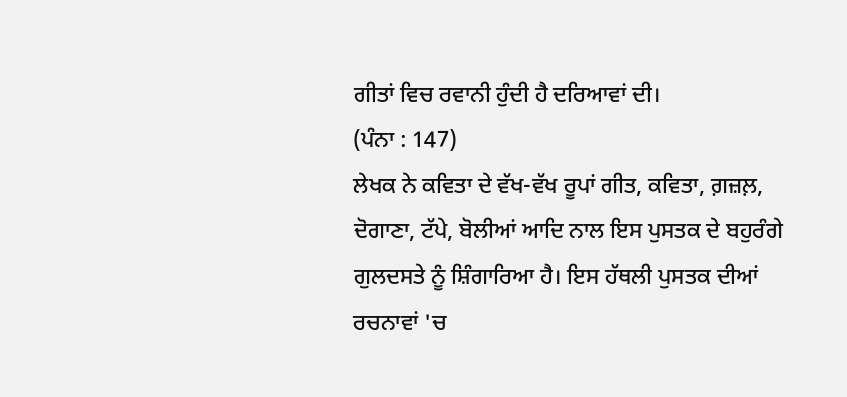ਗੀਤਾਂ ਵਿਚ ਰਵਾਨੀ ਹੁੰਦੀ ਹੈ ਦਰਿਆਵਾਂ ਦੀ।
(ਪੰਨਾ : 147)
ਲੇਖਕ ਨੇ ਕਵਿਤਾ ਦੇ ਵੱਖ-ਵੱਖ ਰੂਪਾਂ ਗੀਤ, ਕਵਿਤਾ, ਗ਼ਜ਼ਲ਼, ਦੋਗਾਣਾ, ਟੱਪੇ, ਬੋਲੀਆਂ ਆਦਿ ਨਾਲ ਇਸ ਪੁਸਤਕ ਦੇ ਬਹੁਰੰਗੇ ਗੁਲਦਸਤੇ ਨੂੰ ਸ਼ਿੰਗਾਰਿਆ ਹੈ। ਇਸ ਹੱਥਲੀ ਪੁਸਤਕ ਦੀਆਂ ਰਚਨਾਵਾਂ 'ਚ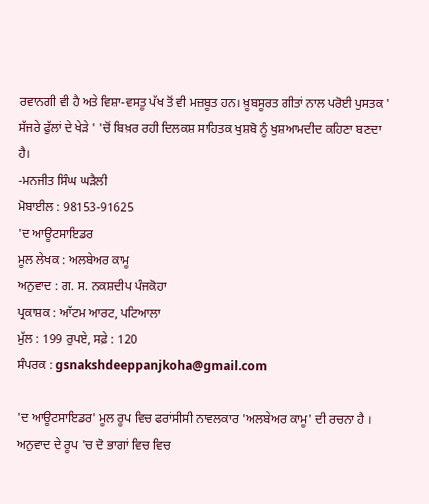ਰਵਾਨਗੀ ਵੀ ਹੈ ਅਤੇ ਵਿਸ਼ਾ-ਵਸਤੂ ਪੱਖ ਤੋਂ ਵੀ ਮਜ਼ਬੂਤ ਹਨ। ਖ਼ੂਬਸੂਰਤ ਗੀਤਾਂ ਨਾਲ ਪਰੋਈ ਪੁਸਤਕ ' ਸੱਜਰੇ ਫੁੱਲਾਂ ਦੇ ਖੇੜੇ ' 'ਚੋਂ ਬਿਖ਼ਰ ਰਹੀ ਦਿਲਕਸ਼ ਸਾਹਿਤਕ ਖੁਸ਼ਬੋ ਨੂੰ ਖੁਸ਼ਆਮਦੀਦ ਕਹਿਣਾ ਬਣਦਾ ਹੈ।
-ਮਨਜੀਤ ਸਿੰਘ ਘੜੈਲੀ
ਮੋਬਾਈਲ : 98153-91625
'ਦ ਆਊਟਸਾਇਡਰ
ਮੂਲ ਲੇਖਕ : ਅਲਬੇਅਰ ਕਾਮੂ
ਅਨੁਵਾਦ : ਗ. ਸ. ਨਕਸ਼ਦੀਪ ਪੰਜਕੋਹਾ
ਪ੍ਰਕਾਸ਼ਕ : ਆੱਟਮ ਆਰਟ, ਪਟਿਆਲਾ
ਮੁੱਲ : 199 ਰੁਪਏ, ਸਫ਼ੇ : 120
ਸੰਪਰਕ : gsnakshdeeppanjkoha@gmail.com

'ਦ ਆਊਟਸਾਇਡਰ' ਮੂਲ ਰੂਪ ਵਿਚ ਫਰਾਂਸੀਸੀ ਨਾਵਲਕਾਰ 'ਅਲਬੇਅਰ ਕਾਮੂ' ਦੀ ਰਚਨਾ ਹੈ । ਅਨੁਵਾਦ ਦੇ ਰੂਪ 'ਚ ਦੋ ਭਾਗਾਂ ਵਿਚ ਵਿਚ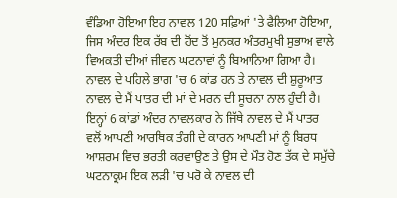ਵੰਡਿਆ ਹੋਇਆ ਇਹ ਨਾਵਲ 120 ਸਫ਼ਿਆਂ 'ਤੇ ਫੈਲਿਆ ਹੋਇਆ, ਜਿਸ ਅੰਦਰ ਇਕ ਰੱਬ ਦੀ ਹੋਂਦ ਤੋਂ ਮੁਨਕਰ ਅੰਤਰਮੁਖੀ ਸੁਭਾਅ ਵਾਲੇ ਵਿਅਕਤੀ ਦੀਆਂ ਜੀਵਨ ਘਟਨਾਵਾਂ ਨੂੰ ਬਿਆਨਿਆ ਗਿਆ ਹੈ। ਨਾਵਲ ਦੇ ਪਹਿਲੇ ਭਾਗ 'ਚ 6 ਕਾਂਡ ਹਨ ਤੇ ਨਾਵਲ ਦੀ ਸ਼ੁਰੂਆਤ ਨਾਵਲ ਦੇ ਮੈਂ ਪਾਤਰ ਦੀ ਮਾਂ ਦੇ ਮਰਨ ਦੀ ਸੂਚਨਾ ਨਾਲ ਹੁੰਦੀ ਹੈ। ਇਨ੍ਹਾਂ 6 ਕਾਂਡਾਂ ਅੰਦਰ ਨਾਵਲਕਾਰ ਨੇ ਜਿੱਥੇ ਨਾਵਲ ਦੇ ਮੈਂ ਪਾਤਰ ਵਲੋਂ ਆਪਣੀ ਆਰਥਿਕ ਤੰਗੀ ਦੇ ਕਾਰਨ ਆਪਣੀ ਮਾਂ ਨੂੰ ਬਿਰਧ ਆਸ਼ਰਮ ਵਿਚ ਭਰਤੀ ਕਰਵਾਉਣ ਤੇ ਉਸ ਦੇ ਮੌਤ ਹੋਣ ਤੱਕ ਦੇ ਸਮੁੱਚੇ ਘਟਨਾਕ੍ਰਮ ਇਕ ਲੜੀ 'ਚ ਪਰੋ ਕੇ ਨਾਵਲ ਦੀ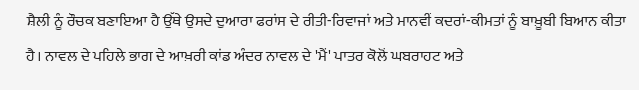ਸ਼ੈਲੀ ਨੂੰ ਰੌਚਕ ਬਣਾਇਆ ਹੈ ਉੱਥੇ ਉਸਦੇ ਦੁਆਰਾ ਫਰਾਂਸ ਦੇ ਰੀਤੀ-ਰਿਵਾਜਾਂ ਅਤੇ ਮਾਨਵੀਂ ਕਦਰਾਂ-ਕੀਮਤਾਂ ਨੂੰ ਬਾਖ਼ੂਬੀ ਬਿਆਨ ਕੀਤਾ ਹੈ। ਨਾਵਲ ਦੇ ਪਹਿਲੇ ਭਾਗ ਦੇ ਆਖ਼ਰੀ ਕਾਂਡ ਅੰਦਰ ਨਾਵਲ ਦੇ 'ਮੈਂ' ਪਾਤਰ ਕੋਲੋਂ ਘਬਰਾਹਟ ਅਤੇ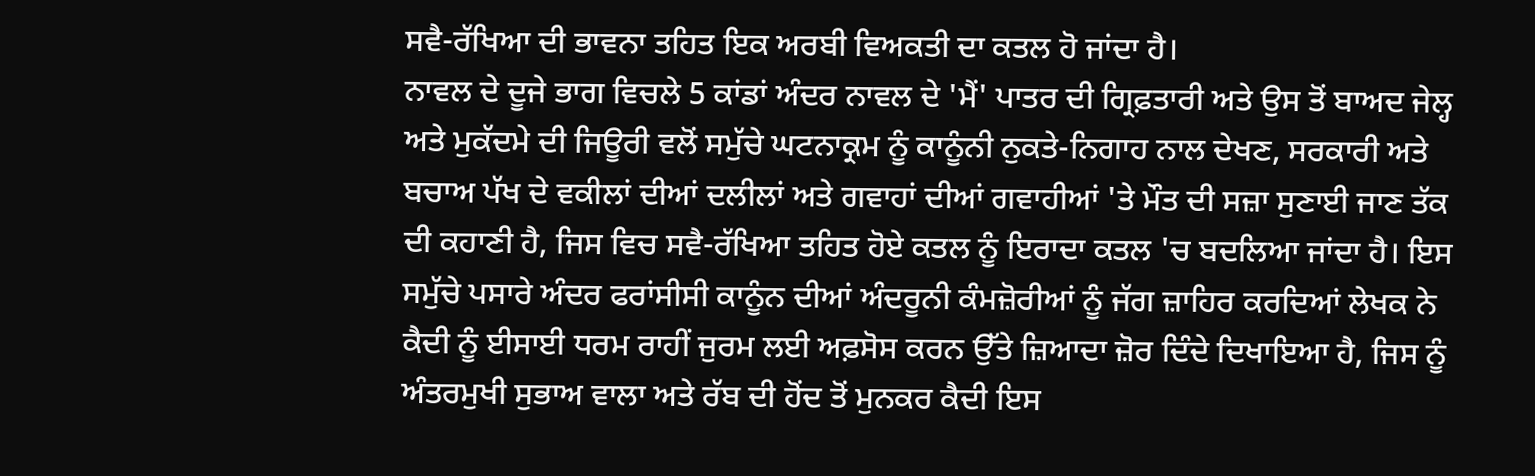ਸਵੈ-ਰੱਖਿਆ ਦੀ ਭਾਵਨਾ ਤਹਿਤ ਇਕ ਅਰਬੀ ਵਿਅਕਤੀ ਦਾ ਕਤਲ ਹੋ ਜਾਂਦਾ ਹੈ।
ਨਾਵਲ ਦੇ ਦੂਜੇ ਭਾਗ ਵਿਚਲੇ 5 ਕਾਂਡਾਂ ਅੰਦਰ ਨਾਵਲ ਦੇ 'ਮੈਂ' ਪਾਤਰ ਦੀ ਗ੍ਰਿਫ਼ਤਾਰੀ ਅਤੇ ਉਸ ਤੋਂ ਬਾਅਦ ਜੇਲ੍ਹ ਅਤੇ ਮੁਕੱਦਮੇ ਦੀ ਜਿਊਰੀ ਵਲੋਂ ਸਮੁੱਚੇ ਘਟਨਾਕ੍ਰਮ ਨੂੰ ਕਾਨੂੰਨੀ ਨੁਕਤੇ-ਨਿਗਾਹ ਨਾਲ ਦੇਖਣ, ਸਰਕਾਰੀ ਅਤੇ ਬਚਾਅ ਪੱਖ ਦੇ ਵਕੀਲਾਂ ਦੀਆਂ ਦਲੀਲਾਂ ਅਤੇ ਗਵਾਹਾਂ ਦੀਆਂ ਗਵਾਹੀਆਂ 'ਤੇ ਮੌਤ ਦੀ ਸਜ਼ਾ ਸੁਣਾਈ ਜਾਣ ਤੱਕ ਦੀ ਕਹਾਣੀ ਹੈ, ਜਿਸ ਵਿਚ ਸਵੈ-ਰੱਖਿਆ ਤਹਿਤ ਹੋਏ ਕਤਲ ਨੂੰ ਇਰਾਦਾ ਕਤਲ 'ਚ ਬਦਲਿਆ ਜਾਂਦਾ ਹੈ। ਇਸ ਸਮੁੱਚੇ ਪਸਾਰੇ ਅੰਦਰ ਫਰਾਂਸੀਸੀ ਕਾਨੂੰਨ ਦੀਆਂ ਅੰਦਰੂਨੀ ਕੰਮਜ਼ੋਰੀਆਂ ਨੂੰ ਜੱਗ ਜ਼ਾਹਿਰ ਕਰਦਿਆਂ ਲੇਖਕ ਨੇ ਕੈਦੀ ਨੂੰ ਈਸਾਈ ਧਰਮ ਰਾਹੀਂ ਜੁਰਮ ਲਈ ਅਫ਼ਸੋਸ ਕਰਨ ਉੱਤੇ ਜ਼ਿਆਦਾ ਜ਼ੋਰ ਦਿੰਦੇ ਦਿਖਾਇਆ ਹੈ, ਜਿਸ ਨੂੰ ਅੰਤਰਮੁਖੀ ਸੁਭਾਅ ਵਾਲਾ ਅਤੇ ਰੱਬ ਦੀ ਹੋਂਦ ਤੋਂ ਮੁਨਕਰ ਕੈਦੀ ਇਸ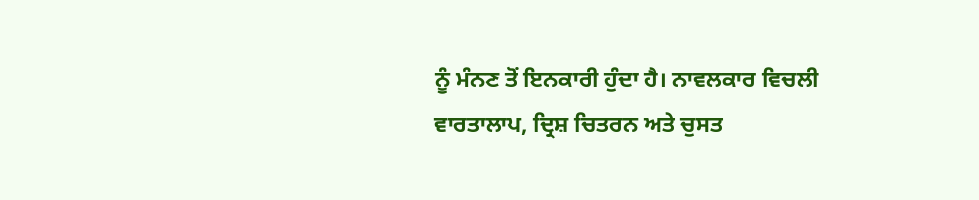ਨੂੰ ਮੰਨਣ ਤੋਂ ਇਨਕਾਰੀ ਹੁੰਦਾ ਹੈ। ਨਾਵਲਕਾਰ ਵਿਚਲੀ ਵਾਰਤਾਲਾਪ, ਦ੍ਰਿਸ਼ ਚਿਤਰਨ ਅਤੇ ਚੁਸਤ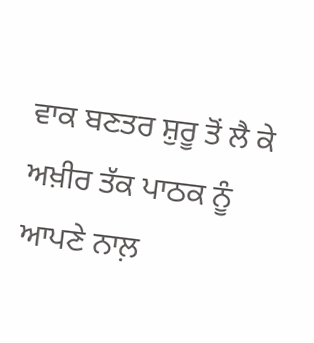ਵਾਕ ਬਣਤਰ ਸ਼ੁਰੂ ਤੋਂ ਲੈ ਕੇ ਅਖ਼ੀਰ ਤੱਕ ਪਾਠਕ ਨੂੰ ਆਪਣੇ ਨਾਲ਼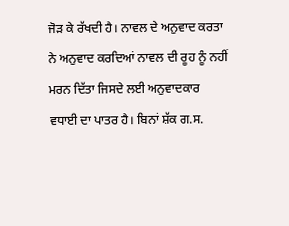ਜੋੜ ਕੇ ਰੱਖਦੀ ਹੈ। ਨਾਵਲ ਦੇ ਅਨੁਵਾਦ ਕਰਤਾ ਨੇ ਅਨੁਵਾਦ ਕਰਦਿਆਂ ਨਾਵਲ ਦੀ ਰੂਹ ਨੂੰ ਨਹੀਂ ਮਰਨ ਦਿੱਤਾ ਜਿਸਦੇ ਲਈ ਅਨੁਵਾਦਕਾਰ ਵਧਾਈ ਦਾ ਪਾਤਰ ਹੈ। ਬਿਨਾਂ ਸ਼ੱਕ ਗ.ਸ.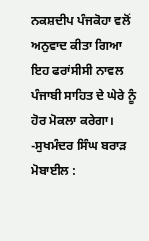ਨਕਸ਼ਦੀਪ ਪੰਜਕੋਹਾ ਵਲੋਂ ਅਨੁਵਾਦ ਕੀਤਾ ਗਿਆ ਇਹ ਫਰਾਂਸੀਸੀ ਨਾਵਲ ਪੰਜਾਬੀ ਸਾਹਿਤ ਦੇ ਘੇਰੇ ਨੂੰ ਹੋਰ ਮੋਕਲਾ ਕਰੇਗਾ।
-ਸੁਖਮੰਦਰ ਸਿੰਘ ਬਰਾੜ
ਮੋਬਾਈਲ :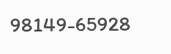98149-65928